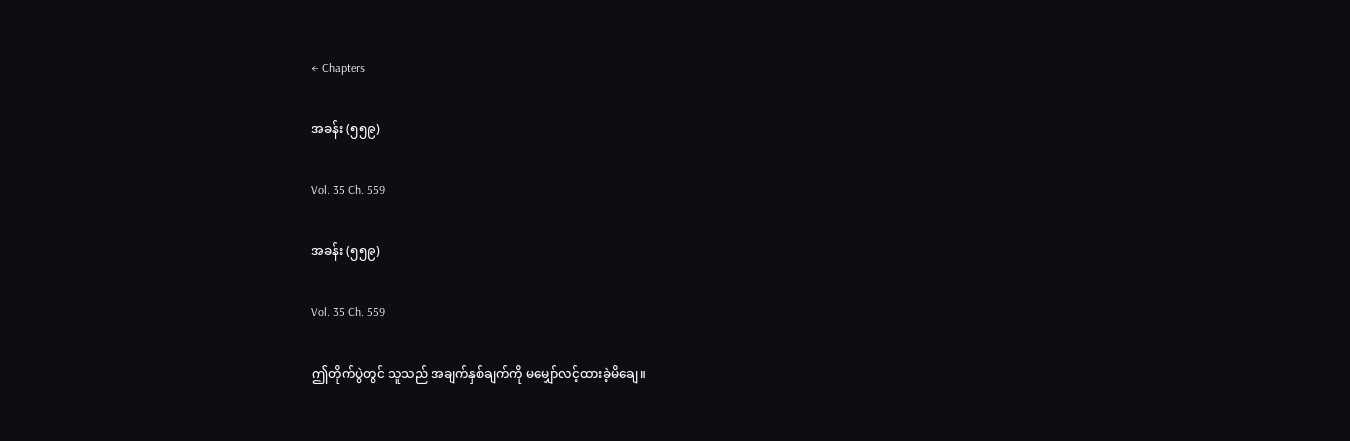← Chapters

အခန်း (၅၅၉)

Vol. 35 Ch. 559

အခန်း (၅၅၉)

Vol. 35 Ch. 559

ဤတိုက်ပွဲတွင် သူသည် အချက်နှစ်ချက်ကို မမျှော်လင့်ထားခဲ့မိချေ။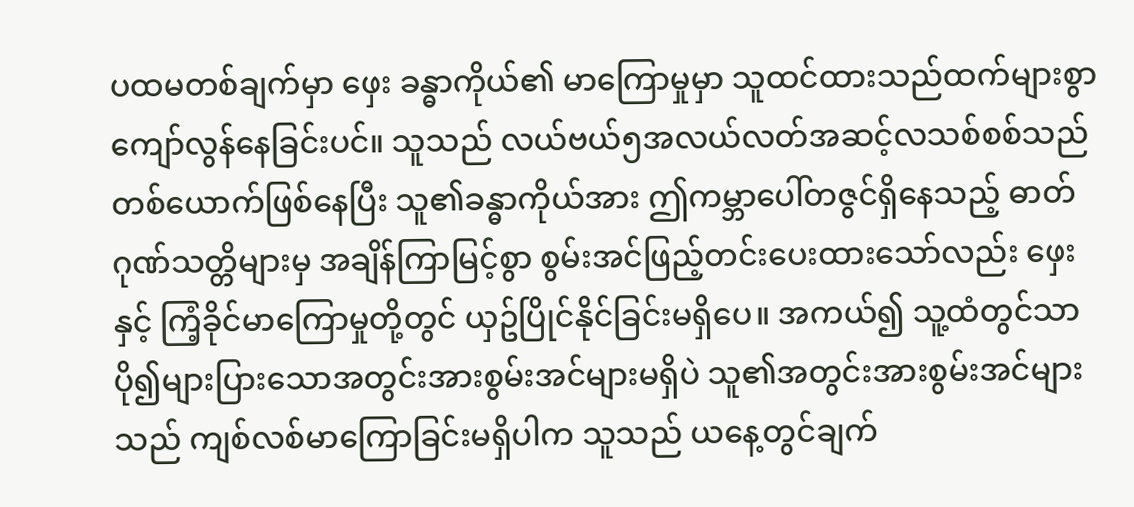ပထမတစ်ချက်မှာ ဖှေး ခန္ဓာကိုယ်၏ မာကြောမှုမှာ သူထင်ထားသည်ထက်များစွာကျော်လွန်နေခြင်းပင်။ သူသည် လယ်ဗယ်၅အလယ်လတ်အဆင့်လသစ်စစ်သည်တစ်ယောက်ဖြစ်နေပြီး သူ၏ခန္ဓာကိုယ်အား ဤကမ္ဘာပေါ်တဇွင်ရှိနေသည့် ဓာတ်ဂုဏ်သတ္တိများမှ အချိန်ကြာမြင့်စွာ စွမ်းအင်ဖြည့်တင်းပေးထားသော်လည်း ဖှေးနှင့် ကြံ့ခိုင်မာကြောမှုတို့တွင် ယှဥ်ပြိုင်နိုင်ခြင်းမရှိပေ။ အကယ်၍ သူ့ထံတွင်သာပို၍များပြားသောအတွင်းအားစွမ်းအင်များမရှိပဲ သူ၏အတွင်းအားစွမ်းအင်များသည် ကျစ်လစ်မာကြောခြင်းမရှိပါက သူသည် ယနေ့တွင်ချက်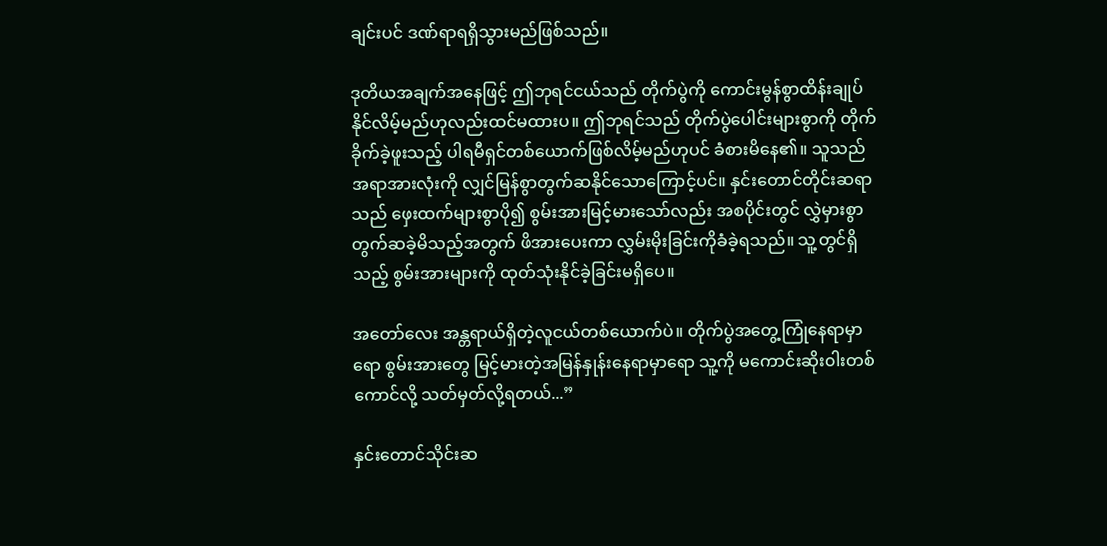ချင်းပင် ဒဏ်ရာရရှိသွားမည်ဖြစ်သည်။

ဒုတိယအချက်အနေဖြင့် ဤဘုရင်ငယ်သည် တိုက်ပွဲကို ကောင်းမွန်စွာထိန်းချုပ်နိုင်လိမ့်မည်ဟုလည်းထင်မထားပ။ ဤဘုရင်သည် တိုက်ပွဲပေါင်းများစွာကို တိုက်ခိုက်ခဲ့ဖူးသည့် ပါရမီရှင်တစ်ယောက်ဖြစ်လိမ့်မည်ဟုပင် ခံစားမိနေ၏။ သူသည် အရာအားလုံးကို လျှင်မြန်စွာတွက်ဆနိုင်သောကြောင့်ပင်။ နှင်းတောင်တိုင်းဆရာသည် ဖှေးထက်များစွာပို၍ စွမ်းအားမြင့်မားသော်လည်း အစပိုင်းတွင် လွှဲမှားစွာ တွက်ဆခဲ့မိသည့်အတွက် ဖိအားပေးကာ လွှမ်းမိုးခြင်းကိုခံခဲ့ရသည်။ သူ့တွင်ရှိသည့် စွမ်းအားများကို ထုတ်သုံးနိုင်ခဲ့ခြင်းမရှိပေ။

အတော်လေး အန္တရာယ်ရှိတဲ့လူငယ်တစ်ယောက်ပဲ။ တိုက်ပွဲအတွေ့ကြုံနေရာမှာရော စွမ်းအားတွေ မြင့်မားတဲ့အမြန်နှုန်းနေရာမှာရော သူ့ကို မကောင်းဆိုး၀ါးတစ်ကောင်လို့ သတ်မှတ်လို့ရတယ်...”

နှင်းတောင်သိုင်းဆ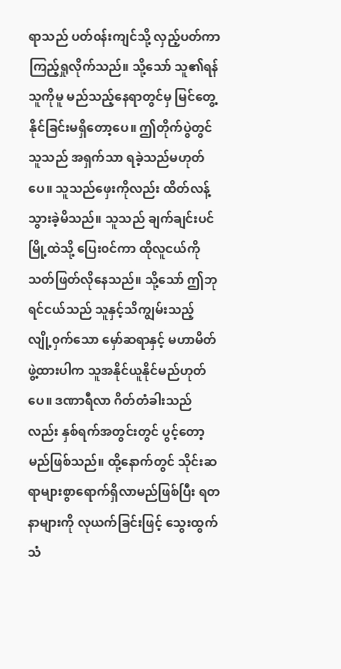ရာသည် ပတ်၀န်းကျင်သို့ လှည့်ပတ်ကာကြည့်ရှုလိုက်သည်။ သို့သော် သူ၏ရန်သူကိုမူ မည်သည့်နေရာတွင်မှ မြင်တွေ့နိုင်ခြင်းမရှိတော့ပေ။ ဤတိုက်ပွဲတွင် သူသည် အရှက်သာ ရခဲ့သည်မဟုတ်ပေ။ သူသည်ဖှေးကိုလည်း ထိတ်လန့်သွားခဲ့မိသည်။ သူသည် ချက်ချင်းပင် မြို့ထဲသို့ ပြေး၀င်ကာ ထိုလူငယ်ကို သတ်ဖြတ်လိုနေသည်။ သို့သော် ဤဘုရင်ငယ်သည် သူနှင့်သိကျွမ်းသည့် လျို့၀ှက်သော မှော်ဆရာနှင့် မဟာမိတ်ဖွဲ့ထားပါက သူအနိုင်ယူနိုင်မည်ဟုတ်ပေ။ ဒဏာရီလာ ဂိတ်တံခါးသည်လည်း နှစ်ရက်အတွင်းတွင် ပွင့်တော့မည်ဖြစ်သည်။ ထို့နောက်တွင် သိုင်းဆရာများစွာရောက်ရှိလာမည်ဖြစ်ပြီး ရတနာများကို လုယက်ခြင်းဖြင့် သွေးထွက်သံ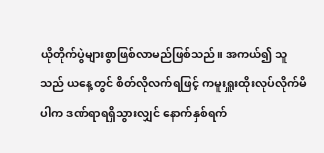ယိုတိုက်ပွဲများစွာဖြစ်လာမည်ဖြစ်သည်။ အကယ်၍ သူသည် ယနေ့တွင် စိတ်လိုလက်ရဖြင့် ကမူးရှူးထိုးလုပ်လိုက်မိပါက ဒဏ်ရာရရှိသွားလျှင် နောက်နှစ်ရက်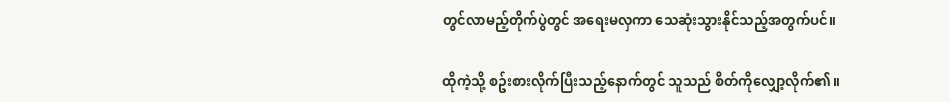တွင်လာမည့်တိုက်ပွဲတွင် အရေးမလှကာ သေဆုံးသွားနိုင်သည့်အတွက်ပင်။

ထိုကဲ့သို့ စဥ်းစားလိုက်ပြီးသည့်နောက်တွင် သူသည် စိတ်ကိုလျှော့လိုက်၏။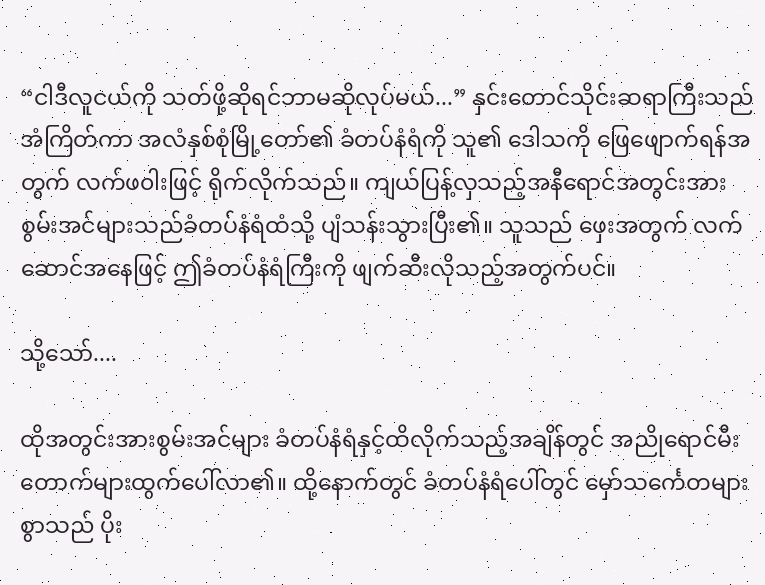“ငါဒီလူငယ်ကို သတ်ဖို့ဆိုရင်ဘာမဆိုလုပ်မယ်...” နှင်းတောင်သိုင်းဆရာကြီးသည် အံကြိတ်ကာ အလံနှစ်စုံမြို့တော်၏ ခံတပ်နံရံကို သူ၏ ဒေါသကို ဖြေဖျောက်ရန်အတွက် လက်ဖ၀ါးဖြင့် ရိုက်လိုက်သည်။ ကျယ်ပြန့်လှသည့်အနီရောင်အတွင်းအားစွမ်းအင်များသည်ခံတပ်နံရံထံသို့ ပျံသန်းသွားပြီး၏။ သူသည် ဖှေးအတွက် လက်ဆောင်အနေဖြင့် ဤခံတပ်နံရံကြီးကို ဖျက်ဆီးလိုသည့်အတွက်ပင်။

သို့သော်....

ထိုအတွင်းအားစွမ်းအင်များ ခံတပ်နံရံနှင့်ထိလိုက်သည့်အချိန်တွင် အညိုရောင်မီးတောက်များထွက်ပေါ်လာ၏။ ထို့နောက်တွင် ခံတပ်နံရံပေါ်တွင် မှော်သင်္ကေတများစွာသည် ပိုး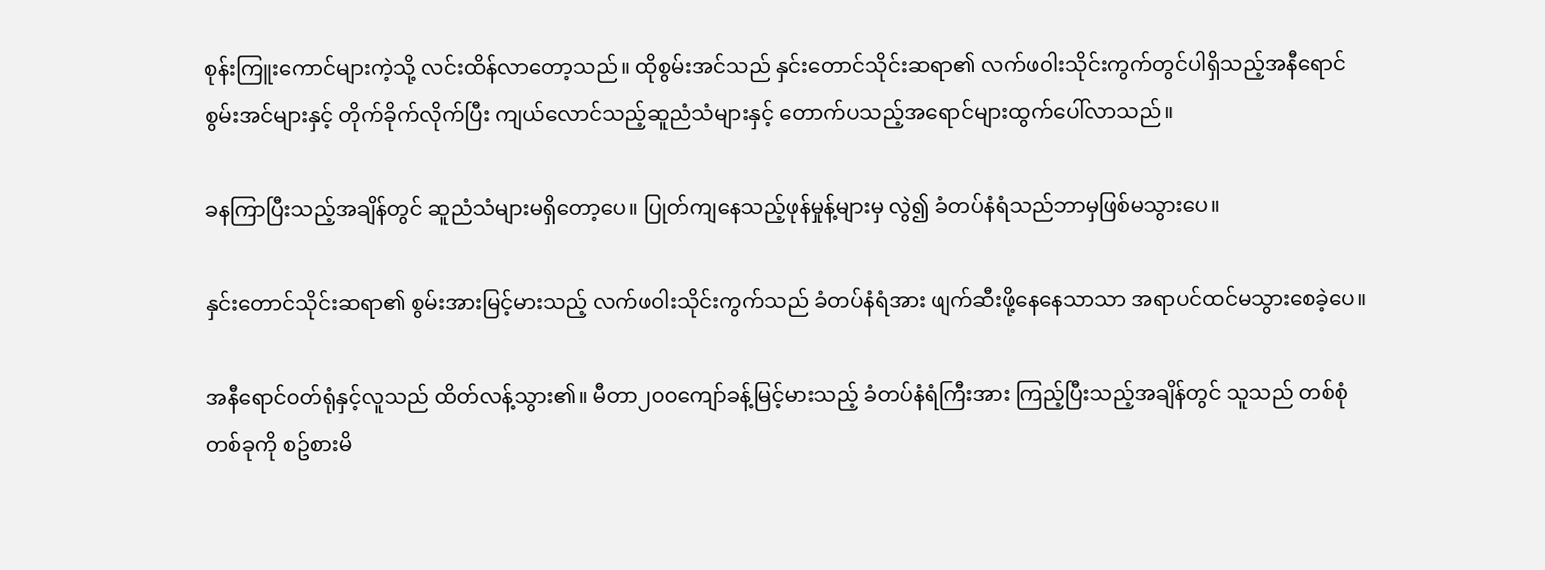စုန်းကြူးကောင်များကဲ့သို့ လင်းထိန်လာတော့သည်။ ထိုစွမ်းအင်သည် နှင်းတောင်သိုင်းဆရာ၏ လက်ဖ၀ါးသိုင်းကွက်တွင်ပါရှိသည့်အနီရောင်စွမ်းအင်များနှင့် တိုက်ခိုက်လိုက်ပြီး ကျယ်လောင်သည့်ဆူညံသံများနှင့် တောက်ပသည့်အရောင်များထွက်ပေါ်လာသည်။

ခနကြာပြီးသည့်အချိန်တွင် ဆူညံသံများမရှိတော့ပေ။ ပြုတ်ကျနေသည့်ဖုန်မှုန့်များမှ လွဲ၍ ခံတပ်နံရံသည်ဘာမှဖြစ်မသွားပေ။

နှင်းတောင်သိုင်းဆရာ၏ စွမ်းအားမြင့်မားသည့် လက်ဖ၀ါးသိုင်းကွက်သည် ခံတပ်နံရံအား ဖျက်ဆီးဖို့နေနေသာသာ အရာပင်ထင်မသွားစေခဲ့ပေ။

အနီရောင်၀တ်ရုံနှင့်လူသည် ထိတ်လန့်သွား၏။ မီတာ၂၀၀ကျော်ခန့်မြင့်မားသည့် ခံတပ်နံရံကြီးအား ကြည့်ပြီးသည့်အချိန်တွင် သူသည် တစ်စုံတစ်ခုကို စဥ်စားမိ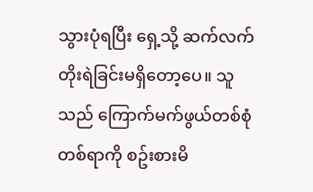သွားပုံရပြီး ရှေ့သို့ ဆက်လက်တိုးရဲခြင်းမရှိတော့ပေ။ သူသည် ကြောက်မက်ဖွယ်တစ်စုံတစ်ရာကို စဥ်းစားမိ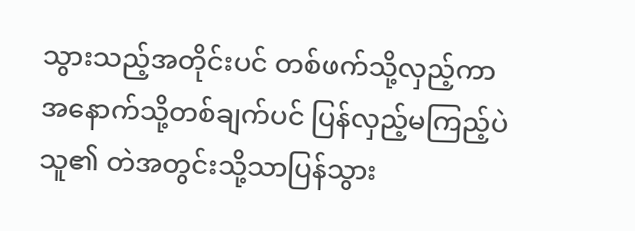သွားသည့်အတိုင်းပင် တစ်ဖက်သို့လှည့်ကာ အနောက်သို့တစ်ချက်ပင် ပြန်လှည့်မကြည့်ပဲ သူ၏ တဲအတွင်းသို့သာပြန်သွား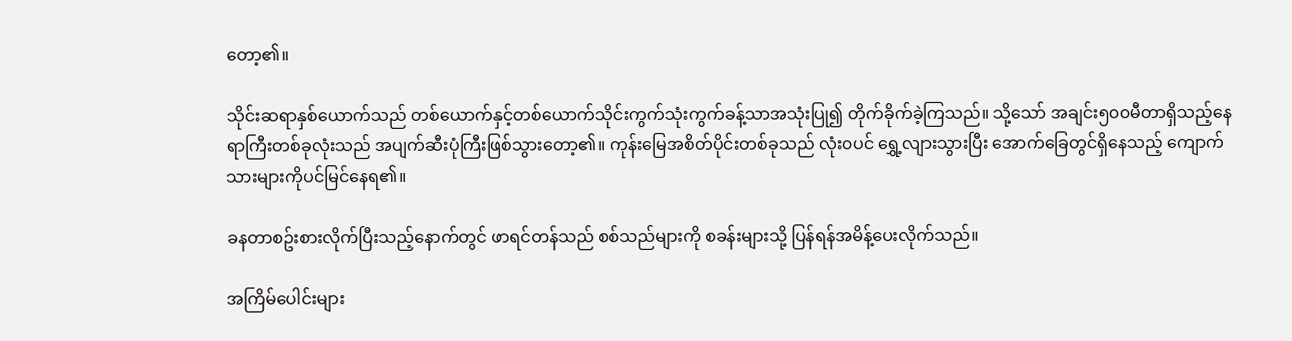တော့၏။

သိုင်းဆရာနှစ်ယောက်သည် တစ်ယောက်နှင့်တစ်ယောက်သိုင်းကွက်သုံးကွက်ခန့်သာအသုံးပြု၍ တိုက်ခိုက်ခဲ့ကြသည်။ သို့သော် အချင်း၅၀၀မီတာရှိသည့်နေရာကြီးတစ်ခုလုံးသည် အပျက်ဆီးပုံကြီးဖြစ်သွားတော့၏။ ကုန်းမြေအစိတ်ပိုင်းတစ်ခုသည် လုံး၀ပင် ရွှေ့လျားသွားပြီး အောက်ခြေတွင်ရှိနေသည့် ကျောက်သားများကိုပင်မြင်နေရ၏။

ခနတာစဥ်းစားလိုက်ပြီးသည့်နောက်တွင် ဖာရင်တန်သည် စစ်သည်များကို စခန်းများသို့ ပြန်ရန်အမိန့်ပေးလိုက်သည်။

အကြိမ်ပေါင်းများ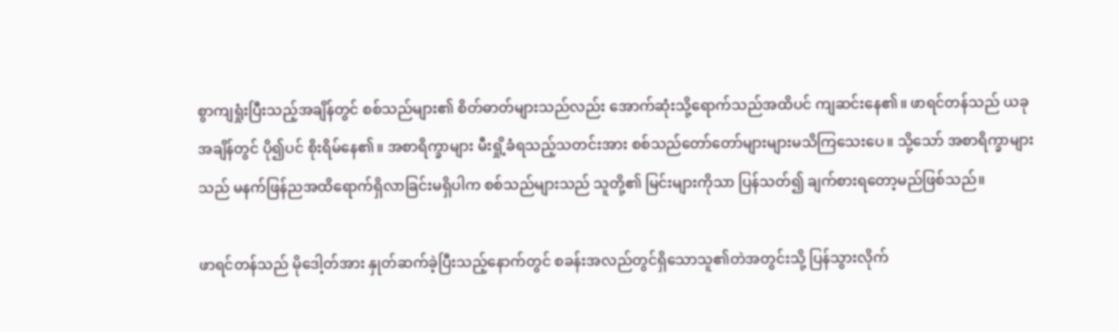စွာကျရှုံးပြီးသည့်အချိန်တွင် စစ်သည်များ၏ စိတ်ဓာတ်များသည်လည်း အောက်ဆုံးသို့ရောက်သည်အထိပင် ကျဆင်းနေ၏။ ဖာရင်တန်သည် ယခုအချိန်တွင် ပို၍ပင် စိုးရိမ်နေ၏။ အစာရိက္ခာများ မီးရှို့ခံရသည့်သတင်းအား စစ်သည်တော်တော်များများမသိကြသေးပေ။ သို့သော် အစာရိက္ခာများသည် မနက်ဖြန်ညအထိရောက်ရှိလာခြင်းမရှိပါက စစ်သည်များသည် သူတို့၏ မြင်းများကိုသာ ပြန်သတ်၍ ချက်စားရတော့မည်ဖြစ်သည်။

ဖာရင်တန်သည် မိုဒေါ့တ်အား နှုတ်ဆက်ခဲ့ပြီးသည့်နောက်တွင် စခန်းအလည်တွင်ရှိသောသူ၏တဲအတွင်းသို့ ပြန်သွားလိုက်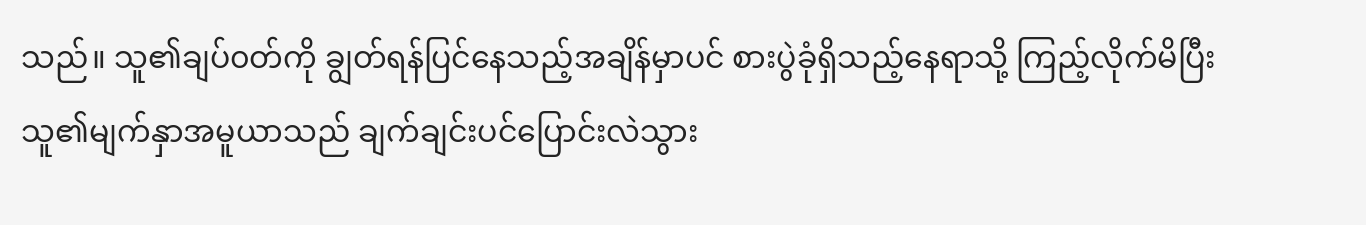သည်။ သူ၏ချပ်၀တ်ကို ချွတ်ရန်ပြင်နေသည့်အချိန်မှာပင် စားပွဲခုံရှိသည့်နေရာသို့ ကြည့်လိုက်မိပြီး သူ၏မျက်နှာအမူယာသည် ချက်ချင်းပင်ပြောင်းလဲသွား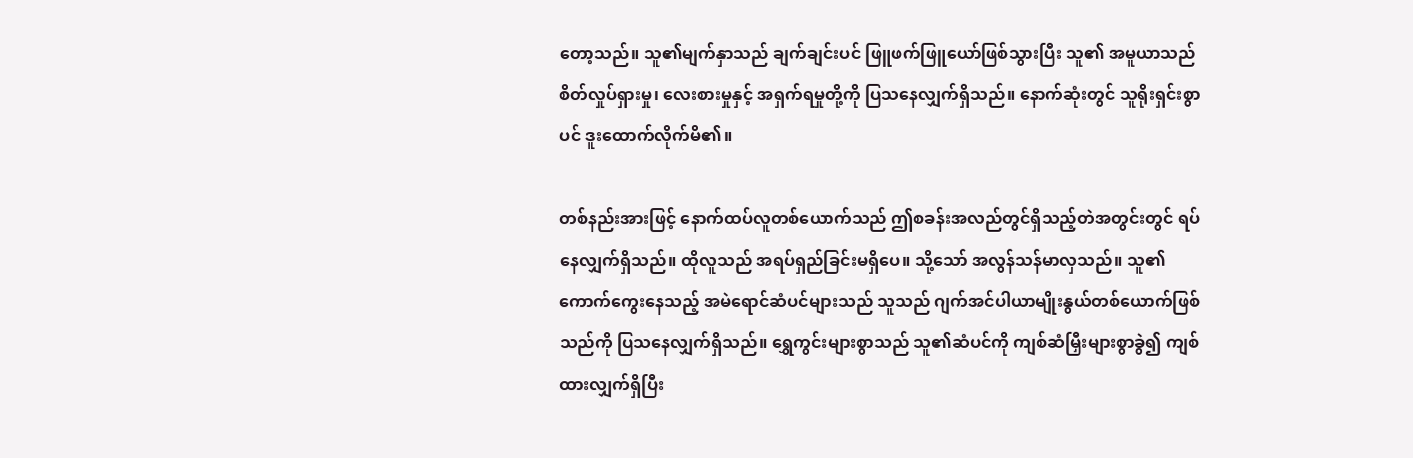တော့သည်။ သူ၏မျက်နှာသည် ချက်ချင်းပင် ဖြူဖက်ဖြူယော်ဖြစ်သွားပြီး သူ၏ အမူယာသည် စိတ်လှုပ်ရှားမှု၊ လေးစားမှုနှင့် အရှက်ရမှုတို့ကို ပြသနေလျှက်ရှိသည်။ နောက်ဆုံးတွင် သူရိုးရှင်းစွာပင် ဒူးထောက်လိုက်မိ၏။

တစ်နည်းအားဖြင့် နောက်ထပ်လူတစ်ယောက်သည် ဤစခန်းအလည်တွင်ရှိသည့်တဲအတွင်းတွင် ရပ်နေလျှက်ရှိသည်။ ထိုလူသည် အရပ်ရှည်ခြင်းမရှိပေ။ သို့သော် အလွန်သန်မာလှသည်။ သူ၏ ကောက်ကွေးနေသည့် အမဲရောင်ဆံပင်များသည် သူသည် ဂျက်အင်ပါယာမျိုးနွယ်တစ်ယောက်ဖြစ်သည်ကို ပြသနေလျှက်ရှိသည်။ ရွှေကွင်းများစွာသည် သူ၏ဆံပင်ကို ကျစ်ဆံမြှီးများစွာခွဲ၍ ကျစ်ထားလျှက်ရှိပြီး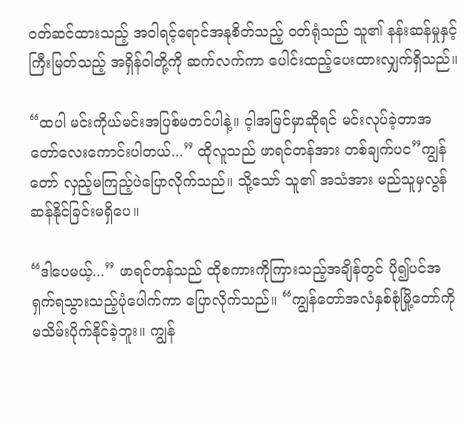၀တ်ဆင်ထားသည့် အ၀ါရင့်ရောင်အနုစိတ်သည့် ၀တ်ရုံသည် သူ၏ နန်းဆန်မှုနှင့် ကြီးမြတ်သည့် အရှိန်၀ါတို့ကို ဆက်လက်ကာ ပေါင်းထည့်ပေးထားလျှက်ရှိသည်။

“ထပါ မင်းကိုယ်မင်းအပြစ်မတင်ပါနဲ့။ င့ါအမြင်မှာဆိုရင် မင်းလုပ်ခဲ့တာအတော်လေးကောင်းပါတယ်...” ထိုလူသည် ဖာရင်တန်အား တစ်ချက်ပင”ကျွန်တော် လှည့်မကြည့်ပဲပြောလိုက်သည်။ သို့သော် သူ၏ အသံအား မည်သူမှလွန်ဆန်နိုင်ခြင်းမရှိပေ။

“ဒါပေမယ့်...” ဖာရင်တန်သည် ထိုစကားကိုကြားသည့်အချိန်တွင် ပို၍ပင်အရှက်ရသွားသည့်ပုံပေါက်ကာ ပြောလိုက်သည်။ “ကျွန်တော်အလံနှစ်စုံမြို့တော်ကို မသိမ်းပိုက်နိုင်ခဲ့ဘူး။ ကျွန်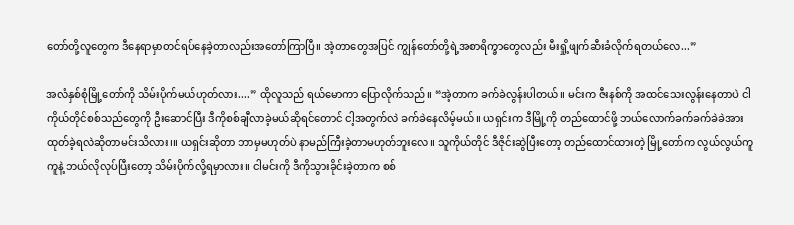တော်တို့လူတွေက ဒီနေရာမှာတင်ရပ်နေခဲ့တာလည်းအတော်ကြာပြီ။ အဲ့တာတွေအပြင် ကျွန်တော်တို့ရဲ့အစာရိက္ခာတွေလည်း မီးရှို့ဖျက်ဆီးခံလိုက်ရတယ်လေ...”

အလံနှစ်စုံမြို့တော်ကို သိမ်းပိုက်မယ်ဟုတ်လား....” ထိုလူသည် ရယ်မောကာ ပြောလိုက်သည်။ “အဲ့တာက ခက်ခဲလွန်းပါတယ်။ မင်းက ဇီးနစ်ကို အထင်သေးလွန်းနေတာပဲ ငါကိုယ်တိုင်စစ်သည်တွေကို ဦးဆောင်ပြီး ဒီကိုစစ်ချီလာခဲ့မယ်ဆိုရင်တောင် ငါ့အတွက်လဲ ခက်ခဲနေလိမ့်မယ်။ ယရှင်းက ဒီမြို့ကို တည်ထောင်ဖို့ ဘယ်လောက်ခက်ခက်ခဲခဲအားထုတ်ခဲ့ရလဲဆိုတာမင်းသိလား၊။ ယရှင်းဆိုတာ ဘာမှမဟုတ်ပဲ နာမည်ကြီးခဲ့တာမဟုတ်ဘူးလေ။ သူကိုယ်တိုင် ဒီဇိုင်းဆွဲပြီးတော့ တည်ထောင်ထားတဲ့ မြို့တော်က လွယ်လွယ်ကူကူနဲ့ ဘယ်လိုလုပ်ပြီးတော့ သိမ်းပိုက်လို့ရမှာလား။ ငါမင်းကို ဒီကိုသွားခိုင်းခဲ့တာက စစ်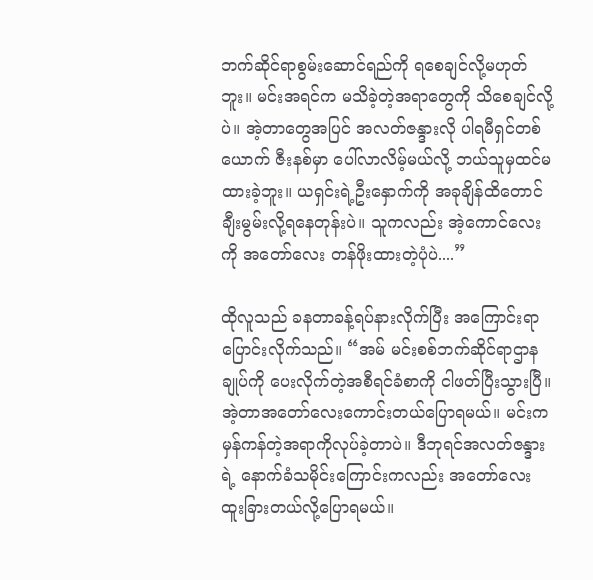ဘက်ဆိုင်ရာစွမ်းဆောင်ရည်ကို ရစေချင်လို့မဟုတ်ဘူး။ မင်းအရင်က မသိခဲ့တဲ့အရာတွေကို သိစေချင်လို့ပဲ။ အဲ့တာတွေအပြင် အလတ်ဇန္ဒားလို ပါရမီရှင်တစ်ယောက် ဇီးနစ်မှာ ပေါ်လာလိမ့်မယ်လို့ ဘယ်သူမှထင်မထားခဲ့ဘူး။ ယရှင်းရဲ့ဦးနှောက်ကို အခုချိန်ထိတောင် ချီးမွမ်းလို့ရနေတုန်းပဲ။ သူကလည်း အဲ့ကောင်လေးကို အတော်လေး တန်ဖိုးထားတဲ့ပုံပဲ....”

ထိုလူသည် ခနတာခန့်ရပ်နားလိုက်ပြီး အကြောင်းရာပြောင်းလိုက်သည်။ “အမ် မင်းစစ်ဘက်ဆိုင်ရာဌာနချုပ်ကို ပေးလိုက်တဲ့အစီရင်ခံစာကို ငါဖတ်ပြီးသွားပြီ။ အဲ့တာအတော်လေးကောင်းတယ်ပြောရမယ်။ မင်းက မှန်ကန်တဲ့အရာကိုလုပ်ခဲ့တာပဲ။ ဒီဘုရင်အလတ်ဇန္ဒားရဲ့ နောက်ခံသမိုင်းကြောင်းကလည်း အတော်လေး ထူးခြားတယ်လို့ပြောရမယ်။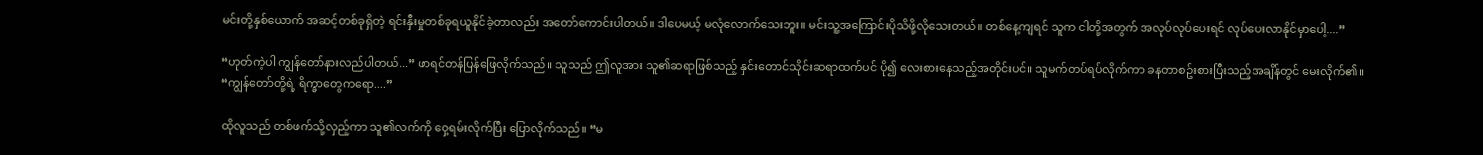မင်းတို့နှစ်ယောက် အဆင့်တစ်ခုရှိတဲ့ ရင်းနှီးမှုတစ်ခုရယူနိုင်ခဲ့တာလည်း အတော်ကောင်းပါတယ်။ ဒါပေမယ့် မလုံလောက်သေးဘူး။ မင်းသူ့အကြောင်းပိုသိဖို့လိုသေးတယ်။ တစ်နေ့ကျရင် သူက ငါတို့အတွက် အလုပ်လုပ်ပေးရင် လုပ်ပေးလာနိုင်မှာပေါ့....”

“ဟုတ်ကဲ့ပါ ကျွန်တော်နားလည်ပါတယ်...” ဖာရင်တန်ပြန်ဖြေလိုက်သည်။ သူသည် ဤလူအား သူ၏ဆရာဖြစ်သည့် နှင်းတောင်သိုင်းဆရာထက်ပင် ပို၍ လေးစားနေသည့်အတိုင်းပင်။ သူမက်တပ်ရပ်လိုက်ကာ ခနတာစဥ်းစားပြီးသည့်အချိန်တွင် မေးလိုက်၏။ “ကျွန်တော်တို့ရဲ့ ရိက္ခာတွေကရော....”

ထိုလူသည် တစ်ဖက်သို့လှည့်ကာ သူ၏လက်ကို ၀ှေ့ရမ်းလိုက်ပြီး ပြောလိုက်သည်။ “မ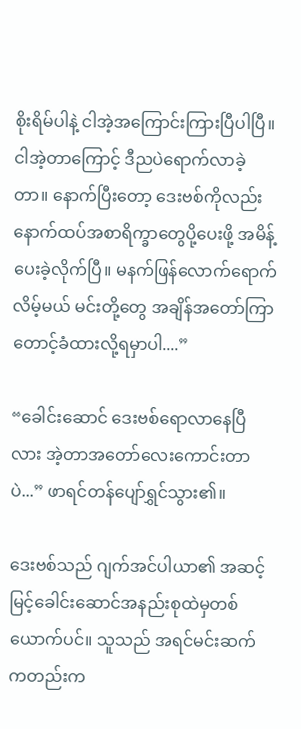စိုးရိမ်ပါနဲ့ ငါအဲ့အကြောင်းကြားပြီပါပြီ။ ငါအဲ့တာကြောင့် ဒီညပဲရောက်လာခဲ့တာ။ နောက်ပြီးတော့ ဒေးဗစ်ကိုလည်း နောက်ထပ်အစာရိက္ခာတွေပို့ပေးဖို့ အမိန့်ပေးခဲ့လိုက်ပြီ။ မနက်ဖြန်လောက်ရောက်လိမ့်မယ် မင်းတို့တွေ အချိန်အတော်ကြာတောင့်ခံထားလို့ရမှာပါ....”

“ခေါင်းဆောင် ဒေးဗစ်ရောလာနေပြီလား အဲ့တာအတော်လေးကောင်းတာပဲ...” ဖာရင်တန်ပျော်ရွှင်သွား၏။

ဒေးဗစ်သည် ဂျက်အင်ပါယာ၏ အဆင့်မြင့်ခေါင်းဆောင်အနည်းစုထဲမှတစ်ယောက်ပင်။ သူသည် အရင်မင်းဆက်ကတည်းက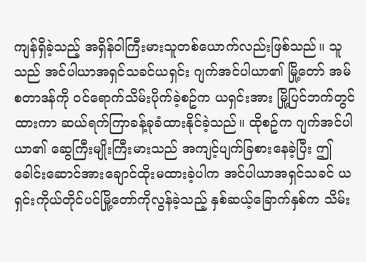ကျန်ရှိခဲ့သည့် အရှိန်၀ါကြီးမားသူတစ်ယောက်လည်းဖြစ်သည်။ သူသည် အင်ပါယာအရှင်သခင်ယရှင်း ဂျက်အင်ပါယာ၏ မြို့တော် အမ်စတာဒန်ကို ၀င်ရောက်သိမ်းပိုက်ခဲ့စဥ်က ယရှင်းအား မြို့ပြင်ဘက်တွင်ထားကာ ဆယ်ရက်ကြာခန့်ခုခံထားနိုင်ခဲ့သည်။ ထိုစဥ်က ဂျက်အင်ပါယာ၏ ဆွေကြီးမျိုးကြီးမားသည် အကျင့်ပျက်ခြစားနေခဲ့ပြီး ဤခေါင်းဆောင်အားချောင်ထိုးမထားခဲ့ပါက အင်ပါယာအရှင်သခင် ယရှင်းကိုယ်တိုင်ပင်မြို့တော်ကိုလွန်ခဲ့သည့် နှစ်ဆယ့်ခြောက်နှစ်က သိမ်း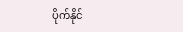ပိုက်နိုင်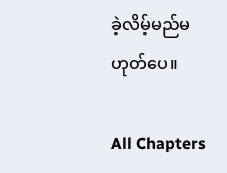ခဲ့လိမ့်မည်မဟုတ်ပေ။

All Chapters